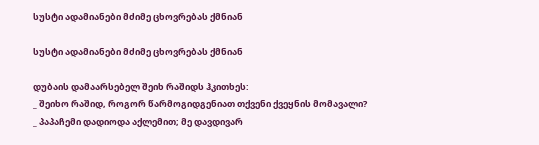სუსტი ადამიანები მძიმე ცხოვრებას ქმნიან

სუსტი ადამიანები მძიმე ცხოვრებას ქმნიან

დუბაის დამაარსებელ შეიხ რაშიდს ჰკითხეს:
_ შეიხო რაშიდ, როგორ წარმოგიდგენიათ თქვენი ქვეყნის მომავალი?
_ პაპაჩემი დადიოდა აქლემით; მე დავდივარ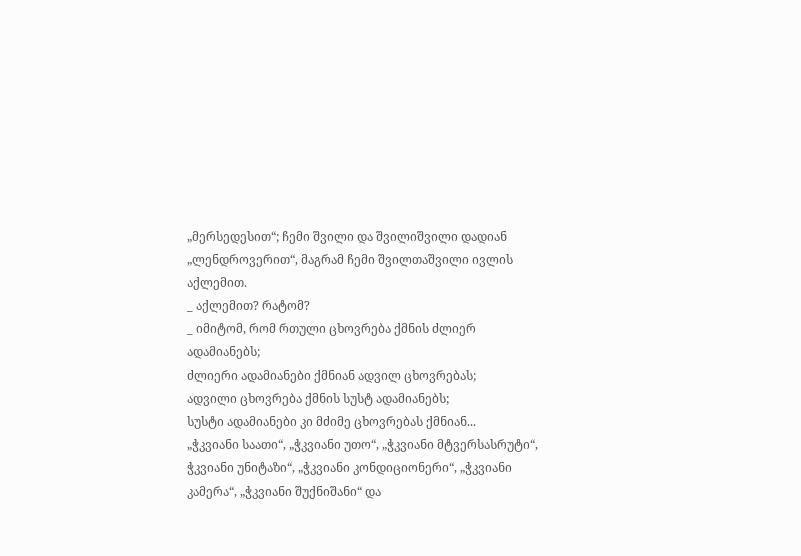„მერსედესით“; ჩემი შვილი და შვილიშვილი დადიან „ლენდროვერით“, მაგრამ ჩემი შვილთაშვილი ივლის აქლემით.
_ აქლემით? რატომ?
_ იმიტომ, რომ რთული ცხოვრება ქმნის ძლიერ ადამიანებს;
ძლიერი ადამიანები ქმნიან ადვილ ცხოვრებას;
ადვილი ცხოვრება ქმნის სუსტ ადამიანებს;
სუსტი ადამიანები კი მძიმე ცხოვრებას ქმნიან...
„ჭკვიანი საათი“, „ჭკვიანი უთო“, „ჭკვიანი მტვერსასრუტი“, ჭკვიანი უნიტაზი“, „ჭკვიანი კონდიციონერი“, „ჭკვიანი კამერა“, „ჭკვიანი შუქნიშანი“ და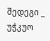შედეგი _ უჭკუო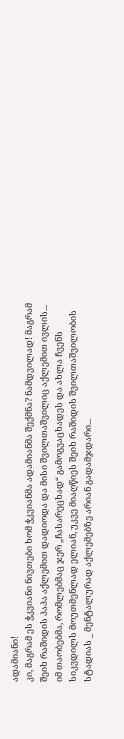ადამიანი!
კი, მაგრამ ეს ჭკვიანი ნივთები ხომ ჭკვიანმა ადამიანმა შექმნა? ნამდვილად! მაგრამ შეიხ რაშიდის პაპა აქლემით დადიოდა და მისი შვილთაშვილიც აქლემით ივლის...
იმ თაობებმა, რომლებმაც ჯერ „ჩასარეცხად“ გამოგვაცხადეს და ახლა ჩვენს სიკვდილს მოუთმენლად ელიან, უკვე მიაღწიეს შეიხ რაშიდის შვილთაშვილობის სტადიას _ მენტალურად აქლემებზე არიან გადამჯდარი...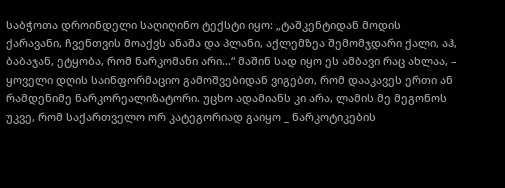საბჭოთა დროინდელი საღიღინო ტექსტი იყო: „ტაშკენტიდან მოდის ქარავანი, ჩვენთვის მოაქვს ანაშა და პლანი, აქლემზეა შემომჯდარი ქალი, აჰ, ბაბაჯან, ეტყობა, რომ ნარკომანი არი...“ მაშინ სად იყო ეს ამბავი რაც ახლაა, – ყოველი დღის საინფორმაციო გამოშვებიდან ვიგებთ, რომ დააკავეს ერთი ან რამდენიმე ნარკორეალიზატორი. უცხო ადამიანს კი არა, ლამის მე მეგონოს უკვე, რომ საქართველო ორ კატეგორიად გაიყო _ ნარკოტიკების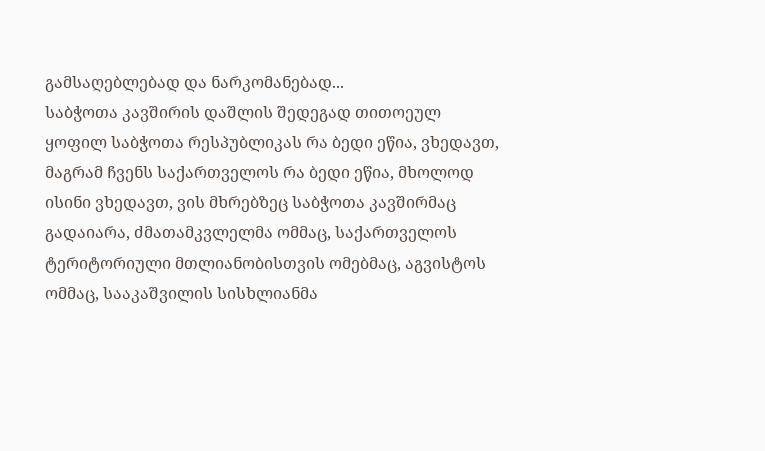გამსაღებლებად და ნარკომანებად...
საბჭოთა კავშირის დაშლის შედეგად თითოეულ ყოფილ საბჭოთა რესპუბლიკას რა ბედი ეწია, ვხედავთ, მაგრამ ჩვენს საქართველოს რა ბედი ეწია, მხოლოდ ისინი ვხედავთ, ვის მხრებზეც საბჭოთა კავშირმაც გადაიარა, ძმათამკვლელმა ომმაც, საქართველოს ტერიტორიული მთლიანობისთვის ომებმაც, აგვისტოს ომმაც, სააკაშვილის სისხლიანმა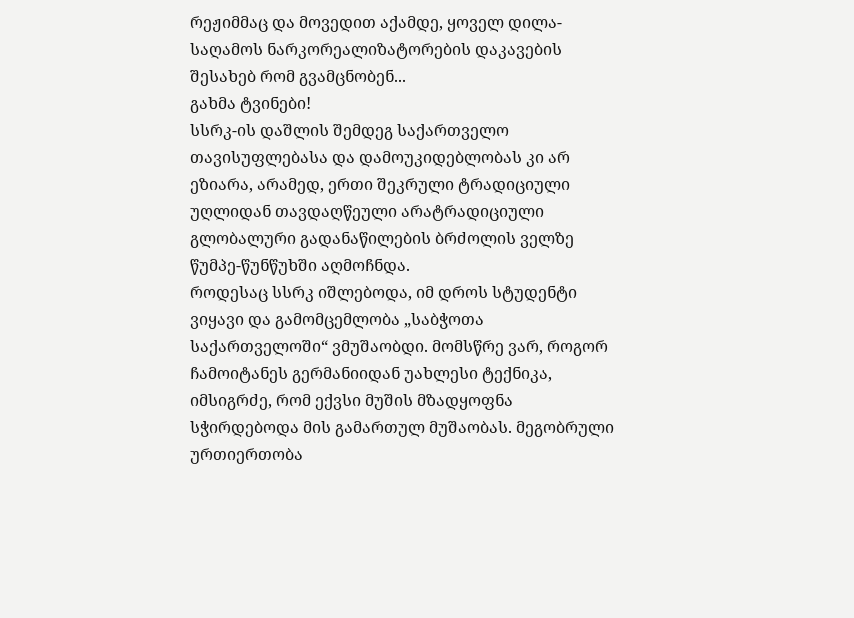რეჟიმმაც და მოვედით აქამდე, ყოველ დილა-საღამოს ნარკორეალიზატორების დაკავების შესახებ რომ გვამცნობენ...
გახმა ტვინები!
სსრკ-ის დაშლის შემდეგ საქართველო თავისუფლებასა და დამოუკიდებლობას კი არ ეზიარა, არამედ, ერთი შეკრული ტრადიციული უღლიდან თავდაღწეული არატრადიციული გლობალური გადანაწილების ბრძოლის ველზე წუმპე-წუნწუხში აღმოჩნდა.
როდესაც სსრკ იშლებოდა, იმ დროს სტუდენტი ვიყავი და გამომცემლობა „საბჭოთა საქართველოში“ ვმუშაობდი. მომსწრე ვარ, როგორ ჩამოიტანეს გერმანიიდან უახლესი ტექნიკა, იმსიგრძე, რომ ექვსი მუშის მზადყოფნა სჭირდებოდა მის გამართულ მუშაობას. მეგობრული ურთიერთობა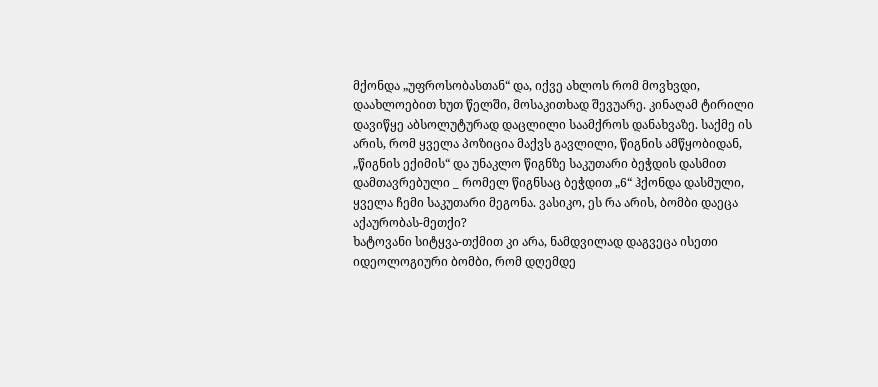მქონდა „უფროსობასთან“ და, იქვე ახლოს რომ მოვხვდი, დაახლოებით ხუთ წელში, მოსაკითხად შევუარე. კინაღამ ტირილი დავიწყე აბსოლუტურად დაცლილი საამქროს დანახვაზე. საქმე ის არის, რომ ყველა პოზიცია მაქვს გავლილი, წიგნის ამწყობიდან, „წიგნის ექიმის“ და უნაკლო წიგნზე საკუთარი ბეჭდის დასმით დამთავრებული _ რომელ წიგნსაც ბეჭდით „6“ ჰქონდა დასმული, ყველა ჩემი საკუთარი მეგონა. ვასიკო, ეს რა არის, ბომბი დაეცა აქაურობას-მეთქი?
ხატოვანი სიტყვა-თქმით კი არა, ნამდვილად დაგვეცა ისეთი იდეოლოგიური ბომბი, რომ დღემდე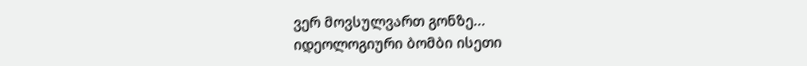ვერ მოვსულვართ გონზე...
იდეოლოგიური ბომბი ისეთი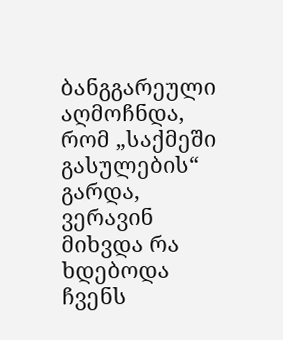ბანგგარეული აღმოჩნდა, რომ „საქმეში გასულების“ გარდა, ვერავინ მიხვდა რა ხდებოდა ჩვენს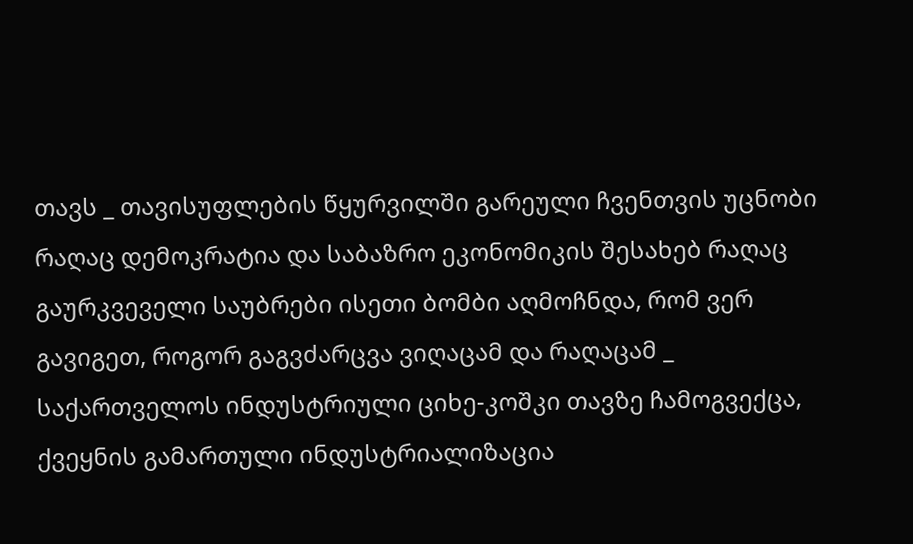თავს _ თავისუფლების წყურვილში გარეული ჩვენთვის უცნობი რაღაც დემოკრატია და საბაზრო ეკონომიკის შესახებ რაღაც გაურკვეველი საუბრები ისეთი ბომბი აღმოჩნდა, რომ ვერ გავიგეთ, როგორ გაგვძარცვა ვიღაცამ და რაღაცამ _ საქართველოს ინდუსტრიული ციხე-კოშკი თავზე ჩამოგვექცა, ქვეყნის გამართული ინდუსტრიალიზაცია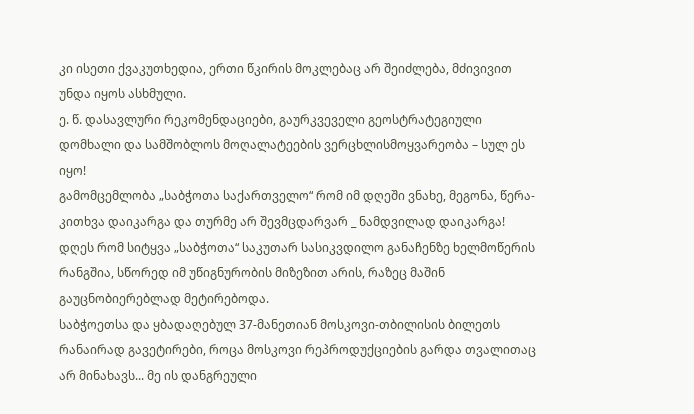კი ისეთი ქვაკუთხედია, ერთი წკირის მოკლებაც არ შეიძლება, მძივივით უნდა იყოს ასხმული.
ე. წ. დასავლური რეკომენდაციები, გაურკვეველი გეოსტრატეგიული დომხალი და სამშობლოს მოღალატეების ვერცხლისმოყვარეობა – სულ ეს იყო!
გამომცემლობა „საბჭოთა საქართველო“ რომ იმ დღეში ვნახე, მეგონა, წერა-კითხვა დაიკარგა და თურმე არ შევმცდარვარ _ ნამდვილად დაიკარგა!
დღეს რომ სიტყვა „საბჭოთა“ საკუთარ სასიკვდილო განაჩენზე ხელმოწერის რანგშია, სწორედ იმ უწიგნურობის მიზეზით არის, რაზეც მაშინ გაუცნობიერებლად მეტირებოდა.
საბჭოეთსა და ყბადაღებულ 37-მანეთიან მოსკოვი-თბილისის ბილეთს რანაირად გავეტირები, როცა მოსკოვი რეპროდუქციების გარდა თვალითაც არ მინახავს... მე ის დანგრეული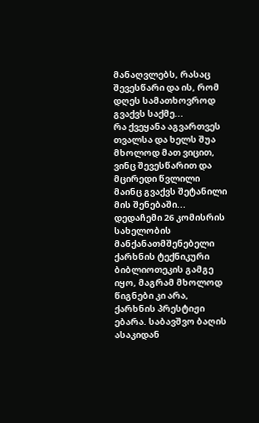მანაღვლებს, რასაც შევესწარი და ის, რომ დღეს სამათხოვროდ გვაქვს საქმე...
რა ქვეყანა აგვართვეს თვალსა და ხელს შუა მხოლოდ მათ ვიცით, ვინც შევესწარით და მცირედი წვლილი მაინც გვაქვს შეტანილი მის შენებაში...
დედაჩემი 26 კომისრის სახელობის მანქანათმშენებელი ქარხნის ტექნიკური ბიბლიოთეკის გამგე იყო, მაგრამ მხოლოდ წიგნები კი არა, ქარხნის პრესტიჟი ებარა. საბავშვო ბაღის ასაკიდან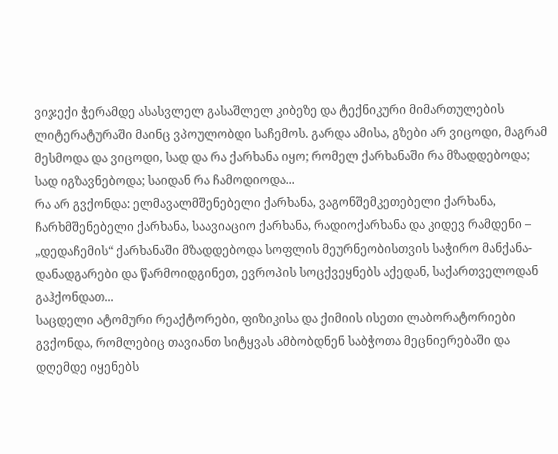ვიჯექი ჭერამდე ასასვლელ გასაშლელ კიბეზე და ტექნიკური მიმართულების ლიტერატურაში მაინც ვპოულობდი საჩემოს. გარდა ამისა, გზები არ ვიცოდი, მაგრამ მესმოდა და ვიცოდი, სად და რა ქარხანა იყო; რომელ ქარხანაში რა მზადდებოდა; სად იგზავნებოდა; საიდან რა ჩამოდიოდა...
რა არ გვქონდა: ელმავალმშენებელი ქარხანა, ვაგონშემკეთებელი ქარხანა, ჩარხმშენებელი ქარხანა, საავიაციო ქარხანა, რადიოქარხანა და კიდევ რამდენი – „დედაჩემის“ ქარხანაში მზადდებოდა სოფლის მეურნეობისთვის საჭირო მანქანა-დანადგარები და წარმოიდგინეთ, ევროპის სოცქვეყნებს აქედან, საქართველოდან გაჰქონდათ...
საცდელი ატომური რეაქტორები, ფიზიკისა და ქიმიის ისეთი ლაბორატორიები გვქონდა, რომლებიც თავიანთ სიტყვას ამბობდნენ საბჭოთა მეცნიერებაში და დღემდე იყენებს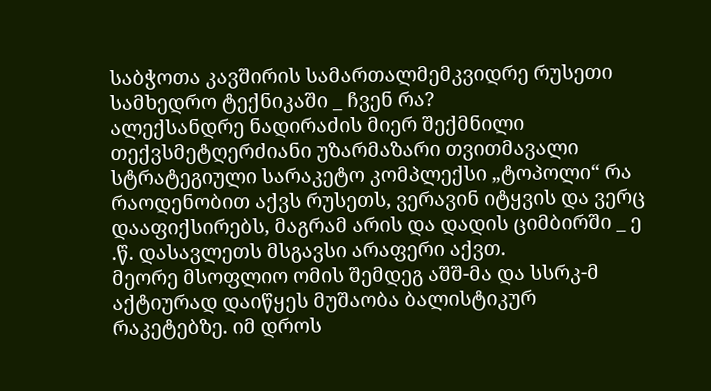საბჭოთა კავშირის სამართალმემკვიდრე რუსეთი სამხედრო ტექნიკაში _ ჩვენ რა?
ალექსანდრე ნადირაძის მიერ შექმნილი თექვსმეტღერძიანი უზარმაზარი თვითმავალი სტრატეგიული სარაკეტო კომპლექსი „ტოპოლი“ რა რაოდენობით აქვს რუსეთს, ვერავინ იტყვის და ვერც დააფიქსირებს, მაგრამ არის და დადის ციმბირში _ ე .წ. დასავლეთს მსგავსი არაფერი აქვთ.
მეორე მსოფლიო ომის შემდეგ აშშ-მა და სსრკ-მ აქტიურად დაიწყეს მუშაობა ბალისტიკურ რაკეტებზე. იმ დროს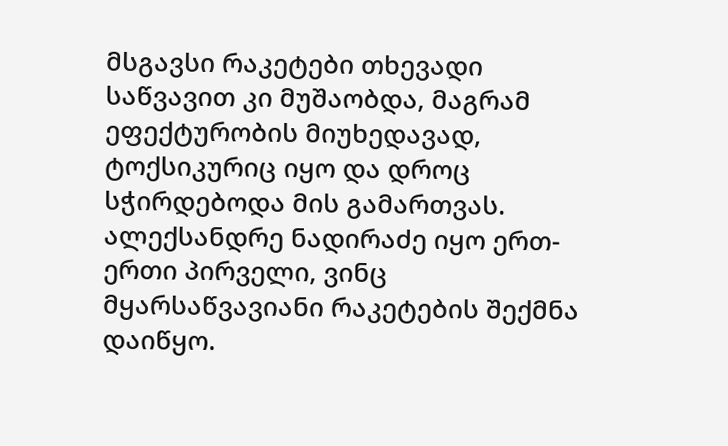მსგავსი რაკეტები თხევადი საწვავით კი მუშაობდა, მაგრამ ეფექტურობის მიუხედავად, ტოქსიკურიც იყო და დროც სჭირდებოდა მის გამართვას. ალექსანდრე ნადირაძე იყო ერთ-ერთი პირველი, ვინც მყარსაწვავიანი რაკეტების შექმნა დაიწყო.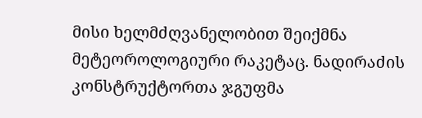მისი ხელმძღვანელობით შეიქმნა მეტეოროლოგიური რაკეტაც. ნადირაძის კონსტრუქტორთა ჯგუფმა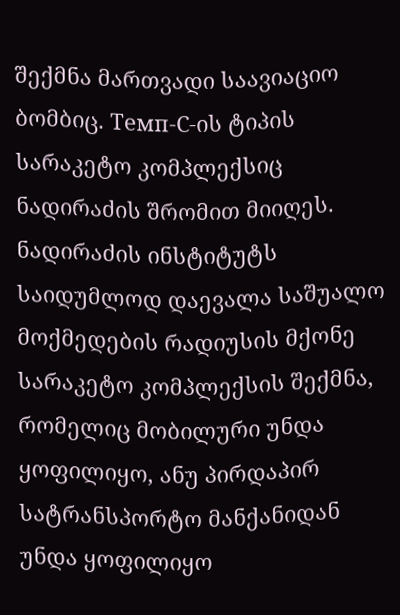შექმნა მართვადი საავიაციო ბომბიც. Темп-С-ის ტიპის სარაკეტო კომპლექსიც ნადირაძის შრომით მიიღეს. ნადირაძის ინსტიტუტს საიდუმლოდ დაევალა საშუალო მოქმედების რადიუსის მქონე სარაკეტო კომპლექსის შექმნა, რომელიც მობილური უნდა ყოფილიყო, ანუ პირდაპირ სატრანსპორტო მანქანიდან უნდა ყოფილიყო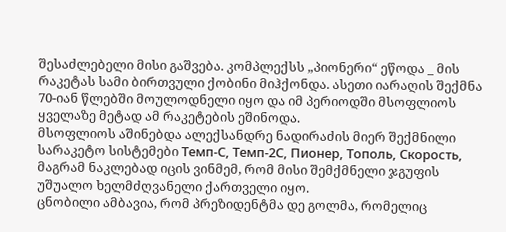შესაძლებელი მისი გაშვება. კომპლექსს „პიონერი“ ეწოდა _ მის რაკეტას სამი ბირთვული ქობინი მიჰქონდა. ასეთი იარაღის შექმნა 70-იან წლებში მოულოდნელი იყო და იმ პერიოდში მსოფლიოს ყველაზე მეტად ამ რაკეტების ეშინოდა.
მსოფლიოს აშინებდა ალექსანდრე ნადირაძის მიერ შექმნილი სარაკეტო სისტემები Темп-С, Темп-2С, Пионер, Тополь, Скорость, მაგრამ ნაკლებად იცის ვინმემ, რომ მისი შემქმნელი ჯგუფის უშუალო ხელმძღვანელი ქართველი იყო.
ცნობილი ამბავია, რომ პრეზიდენტმა დე გოლმა, რომელიც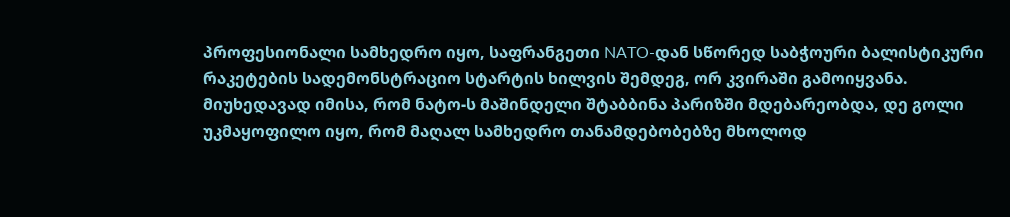პროფესიონალი სამხედრო იყო, საფრანგეთი NATO-დან სწორედ საბჭოური ბალისტიკური რაკეტების სადემონსტრაციო სტარტის ხილვის შემდეგ, ორ კვირაში გამოიყვანა. მიუხედავად იმისა, რომ ნატო-ს მაშინდელი შტაბბინა პარიზში მდებარეობდა, დე გოლი უკმაყოფილო იყო, რომ მაღალ სამხედრო თანამდებობებზე მხოლოდ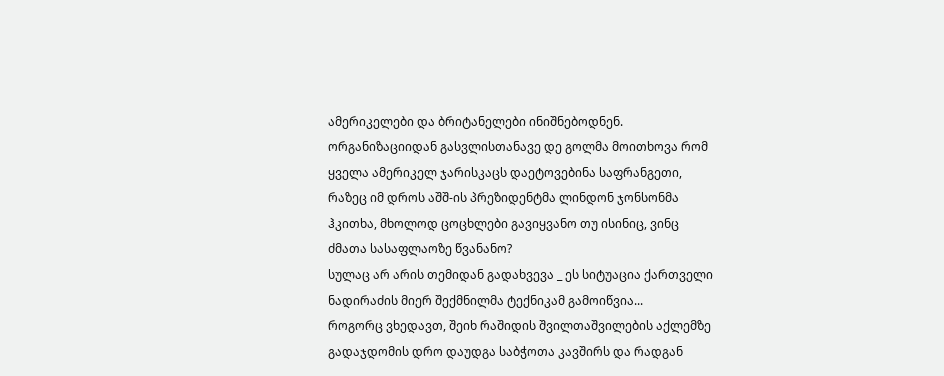ამერიკელები და ბრიტანელები ინიშნებოდნენ. ორგანიზაციიდან გასვლისთანავე დე გოლმა მოითხოვა რომ ყველა ამერიკელ ჯარისკაცს დაეტოვებინა საფრანგეთი, რაზეც იმ დროს აშშ-ის პრეზიდენტმა ლინდონ ჯონსონმა ჰკითხა, მხოლოდ ცოცხლები გავიყვანო თუ ისინიც, ვინც ძმათა სასაფლაოზე წვანანო?
სულაც არ არის თემიდან გადახვევა _ ეს სიტუაცია ქართველი ნადირაძის მიერ შექმნილმა ტექნიკამ გამოიწვია...
როგორც ვხედავთ, შეიხ რაშიდის შვილთაშვილების აქლემზე გადაჯდომის დრო დაუდგა საბჭოთა კავშირს და რადგან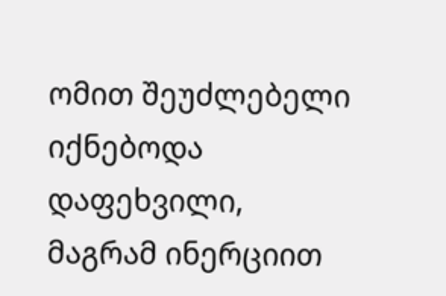ომით შეუძლებელი იქნებოდა დაფეხვილი, მაგრამ ინერციით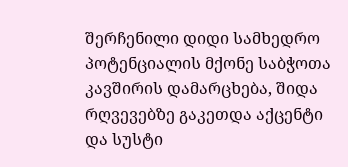შერჩენილი დიდი სამხედრო პოტენციალის მქონე საბჭოთა კავშირის დამარცხება, შიდა რღვევებზე გაკეთდა აქცენტი და სუსტი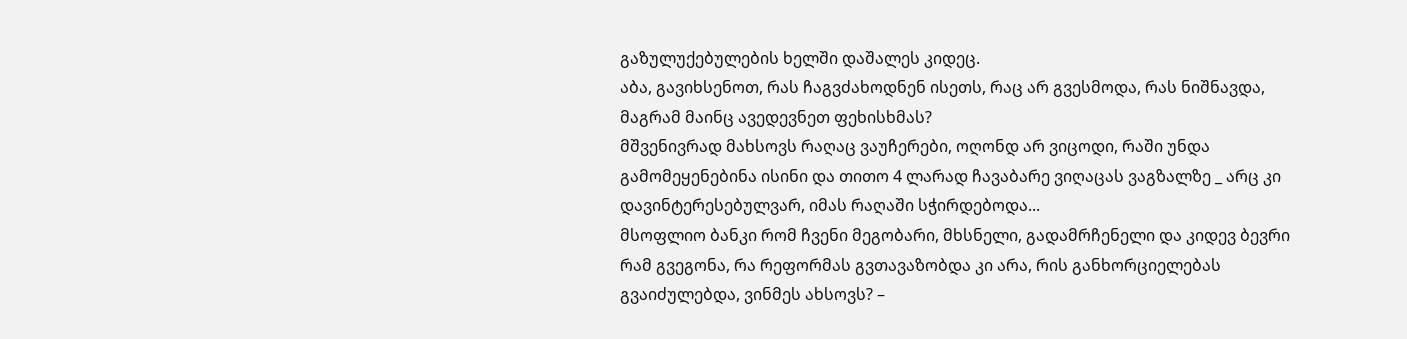გაზულუქებულების ხელში დაშალეს კიდეც.
აბა, გავიხსენოთ, რას ჩაგვძახოდნენ ისეთს, რაც არ გვესმოდა, რას ნიშნავდა, მაგრამ მაინც ავედევნეთ ფეხისხმას?
მშვენივრად მახსოვს რაღაც ვაუჩერები, ოღონდ არ ვიცოდი, რაში უნდა გამომეყენებინა ისინი და თითო 4 ლარად ჩავაბარე ვიღაცას ვაგზალზე _ არც კი დავინტერესებულვარ, იმას რაღაში სჭირდებოდა...
მსოფლიო ბანკი რომ ჩვენი მეგობარი, მხსნელი, გადამრჩენელი და კიდევ ბევრი რამ გვეგონა, რა რეფორმას გვთავაზობდა კი არა, რის განხორციელებას გვაიძულებდა, ვინმეს ახსოვს? –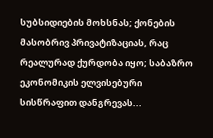სუბსიდიების მოხსნას; ქონების მასობრივ პრივატიზაციას, რაც რეალურად ქურდობა იყო; საბაზრო ეკონომიკის ელვისებური სისწრაფით დანგრევას...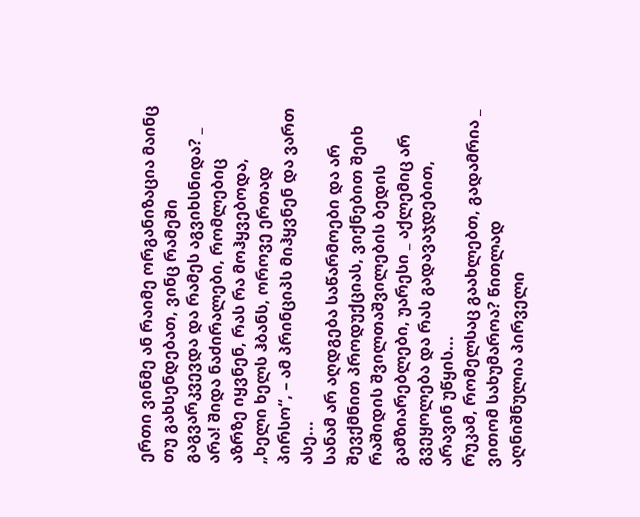ერთი ვინმე ან რაიმე ორგანიზაცია მაინც თუ გახსენდებათ, ვინც რამეში გაგვარკვევდა და რამეს აგვიხსნიდა? _ არა! შიდა ნაძირალები, რომლებიც აზრზე იყვნენ, რას რა მოჰყვებოდა, „ხელი ხელს ჰბანს, ოროვე ერთად პირსო“, – ამ პრინციპს მიჰყვნენ და ვართ ასე...
სანამ არ აღდგება საწარმოები და არ შევქმნით პროდუქციას, ვიქნებით შეიხ რაშიდის შვილთაშვილების ბედის გამზიარებლები, უარესი _ აქლემიც არ გვეყოლება და რას გადავაჯდებით, არავინ უწყის...
რუკამ, რომელსაც გაახლებთ, გადამრია _ ვითომ სახუმაროა? წითლად აღნიშნულია პირველი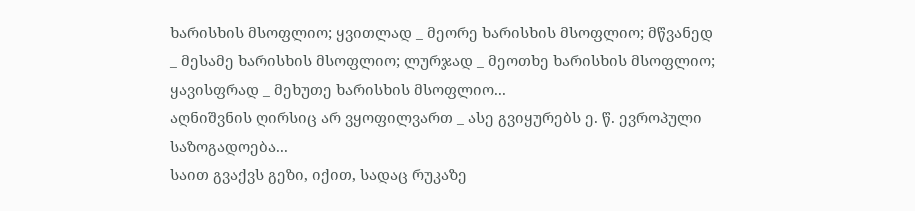ხარისხის მსოფლიო; ყვითლად _ მეორე ხარისხის მსოფლიო; მწვანედ _ მესამე ხარისხის მსოფლიო; ლურჯად _ მეოთხე ხარისხის მსოფლიო; ყავისფრად _ მეხუთე ხარისხის მსოფლიო...
აღნიშვნის ღირსიც არ ვყოფილვართ _ ასე გვიყურებს ე. წ. ევროპული საზოგადოება...
საით გვაქვს გეზი, იქით, სადაც რუკაზე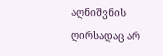აღნიშვნის ღირსადაც არ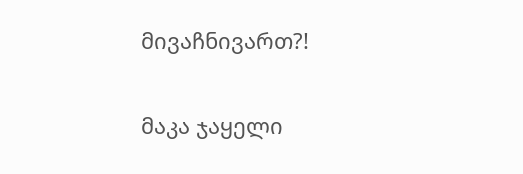მივაჩნივართ?!

მაკა ჯაყელი